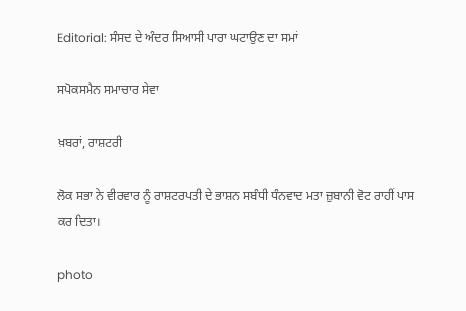Editorial: ਸੰਸਦ ਦੇ ਅੰਦਰ ਸਿਆਸੀ ਪਾਰਾ ਘਟਾਉਣ ਦਾ ਸਮਾਂ

ਸਪੋਕਸਮੈਨ ਸਮਾਚਾਰ ਸੇਵਾ

ਖ਼ਬਰਾਂ, ਰਾਸ਼ਟਰੀ

ਲੋਕ ਸਭਾ ਨੇ ਵੀਰਵਾਰ ਨੂੰ ਰਾਸ਼ਟਰਪਤੀ ਦੇ ਭਾਸ਼ਨ ਸਬੰਧੀ ਧੰਨਵਾਦ ਮਤਾ ਜ਼ੁਬਾਨੀ ਵੋਟ ਰਾਹੀਂ ਪਾਸ ਕਰ ਦਿਤਾ।

photo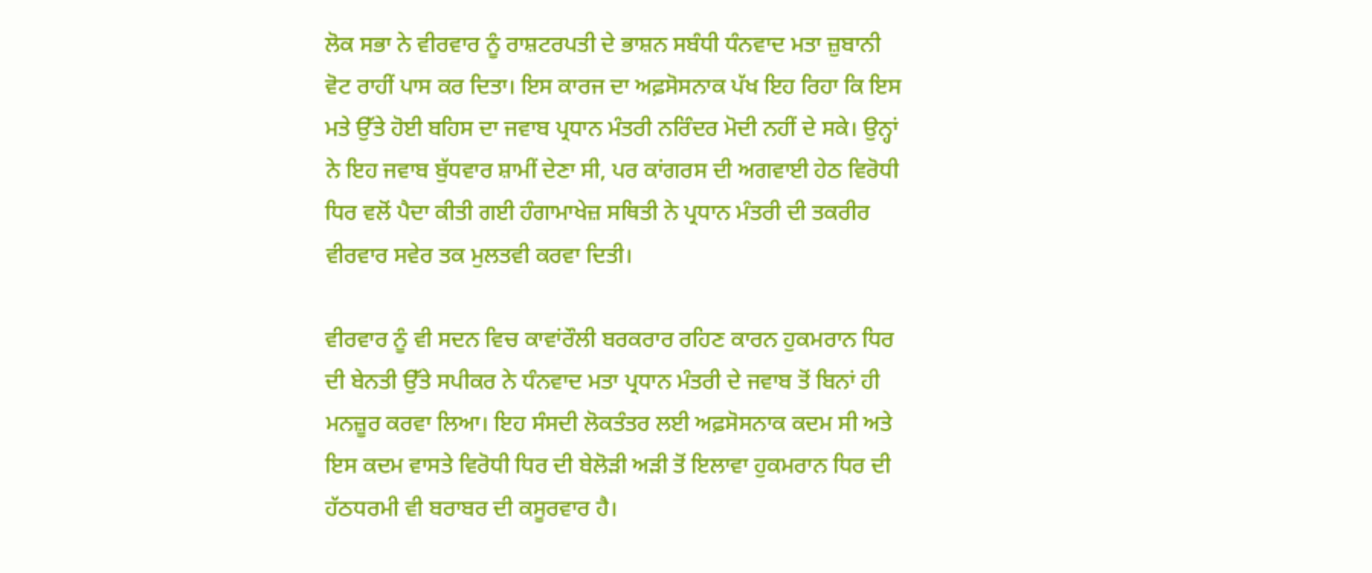ਲੋਕ ਸਭਾ ਨੇ ਵੀਰਵਾਰ ਨੂੰ ਰਾਸ਼ਟਰਪਤੀ ਦੇ ਭਾਸ਼ਨ ਸਬੰਧੀ ਧੰਨਵਾਦ ਮਤਾ ਜ਼ੁਬਾਨੀ ਵੋਟ ਰਾਹੀਂ ਪਾਸ ਕਰ ਦਿਤਾ। ਇਸ ਕਾਰਜ ਦਾ ਅਫ਼ਸੋਸਨਾਕ ਪੱਖ ਇਹ ਰਿਹਾ ਕਿ ਇਸ ਮਤੇ ਉੱਤੇ ਹੋਈ ਬਹਿਸ ਦਾ ਜਵਾਬ ਪ੍ਰਧਾਨ ਮੰਤਰੀ ਨਰਿੰਦਰ ਮੋਦੀ ਨਹੀਂ ਦੇ ਸਕੇ। ਉਨ੍ਹਾਂ ਨੇ ਇਹ ਜਵਾਬ ਬੁੱਧਵਾਰ ਸ਼ਾਮੀਂ ਦੇਣਾ ਸੀ, ਪਰ ਕਾਂਗਰਸ ਦੀ ਅਗਵਾਈ ਹੇਠ ਵਿਰੋਧੀ ਧਿਰ ਵਲੋਂ ਪੈਦਾ ਕੀਤੀ ਗਈ ਹੰਗਾਮਾਖੇਜ਼ ਸਥਿਤੀ ਨੇ ਪ੍ਰਧਾਨ ਮੰਤਰੀ ਦੀ ਤਕਰੀਰ ਵੀਰਵਾਰ ਸਵੇਰ ਤਕ ਮੁਲਤਵੀ ਕਰਵਾ ਦਿਤੀ।

ਵੀਰਵਾਰ ਨੂੰ ਵੀ ਸਦਨ ਵਿਚ ਕਾਵਾਂਰੌਲੀ ਬਰਕਰਾਰ ਰਹਿਣ ਕਾਰਨ ਹੁਕਮਰਾਨ ਧਿਰ ਦੀ ਬੇਨਤੀ ਉੱਤੇ ਸਪੀਕਰ ਨੇ ਧੰਨਵਾਦ ਮਤਾ ਪ੍ਰਧਾਨ ਮੰਤਰੀ ਦੇ ਜਵਾਬ ਤੋਂ ਬਿਨਾਂ ਹੀ ਮਨਜ਼ੂਰ ਕਰਵਾ ਲਿਆ। ਇਹ ਸੰਸਦੀ ਲੋਕਤੰਤਰ ਲਈ ਅਫ਼ਸੋਸਨਾਕ ਕਦਮ ਸੀ ਅਤੇ ਇਸ ਕਦਮ ਵਾਸਤੇ ਵਿਰੋਧੀ ਧਿਰ ਦੀ ਬੇਲੋੜੀ ਅੜੀ ਤੋਂ ਇਲਾਵਾ ਹੁਕਮਰਾਨ ਧਿਰ ਦੀ ਹੱਠਧਰਮੀ ਵੀ ਬਰਾਬਰ ਦੀ ਕਸੂਰਵਾਰ ਹੈ।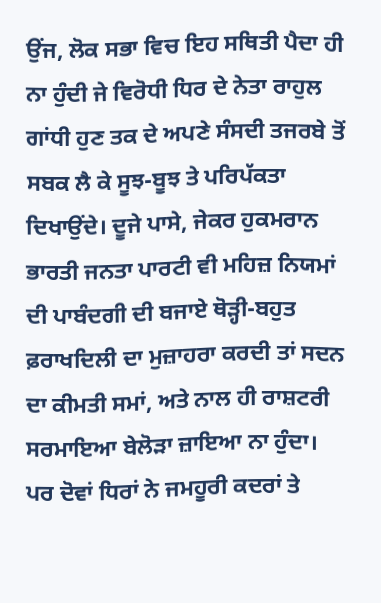ਉਂਜ, ਲੋਕ ਸਭਾ ਵਿਚ ਇਹ ਸਥਿਤੀ ਪੈਦਾ ਹੀ ਨਾ ਹੁੰਦੀ ਜੇ ਵਿਰੋਧੀ ਧਿਰ ਦੇ ਨੇਤਾ ਰਾਹੁਲ ਗਾਂਧੀ ਹੁਣ ਤਕ ਦੇ ਅਪਣੇ ਸੰਸਦੀ ਤਜਰਬੇ ਤੋਂ ਸਬਕ ਲੈ ਕੇ ਸੂਝ-ਬੂਝ ਤੇ ਪਰਿਪੱਕਤਾ ਦਿਖਾਉਂਦੇ। ਦੂਜੇ ਪਾਸੇ, ਜੇਕਰ ਹੁਕਮਰਾਨ ਭਾਰਤੀ ਜਨਤਾ ਪਾਰਟੀ ਵੀ ਮਹਿਜ਼ ਨਿਯਮਾਂ ਦੀ ਪਾਬੰਦਗੀ ਦੀ ਬਜਾਏ ਥੋੜ੍ਹੀ-ਬਹੁਤ ਫ਼ਰਾਖਦਿਲੀ ਦਾ ਮੁਜ਼ਾਹਰਾ ਕਰਦੀ ਤਾਂ ਸਦਨ ਦਾ ਕੀਮਤੀ ਸਮਾਂ, ਅਤੇ ਨਾਲ ਹੀ ਰਾਸ਼ਟਰੀ ਸਰਮਾਇਆ ਬੇਲੋੜਾ ਜ਼ਾਇਆ ਨਾ ਹੁੰਦਾ। ਪਰ ਦੋਵਾਂ ਧਿਰਾਂ ਨੇ ਜਮਹੂਰੀ ਕਦਰਾਂ ਤੇ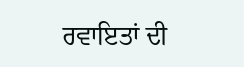ਰਵਾਇਤਾਂ ਦੀ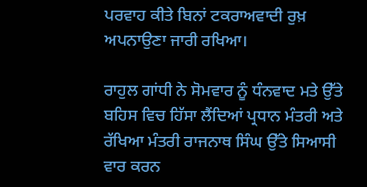ਪਰਵਾਹ ਕੀਤੇ ਬਿਨਾਂ ਟਕਰਾਅਵਾਦੀ ਰੁਖ਼ ਅਪਨਾਉਣਾ ਜਾਰੀ ਰਖਿਆ।

ਰਾਹੁਲ ਗਾਂਧੀ ਨੇ ਸੋਮਵਾਰ ਨੂੰ ਧੰਨਵਾਦ ਮਤੇ ਉੱਤੇ ਬਹਿਸ ਵਿਚ ਹਿੱਸਾ ਲੈਂਦਿਆਂ ਪ੍ਰਧਾਨ ਮੰਤਰੀ ਅਤੇ ਰੱਖਿਆ ਮੰਤਰੀ ਰਾਜਨਾਥ ਸਿੰਘ ਉੱਤੇ ਸਿਆਸੀ ਵਾਰ ਕਰਨ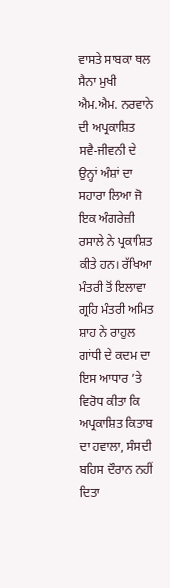ਵਾਸਤੇ ਸਾਬਕਾ ਥਲ ਸੈਨਾ ਮੁਖੀ ਐਮ.ਐਮ. ਨਰਵਾਨੇ ਦੀ ਅਪ੍ਰਕਾਸ਼ਿਤ ਸਵੈ-ਜੀਵਨੀ ਦੇ ਉਨ੍ਹਾਂ ਅੰਸ਼ਾਂ ਦਾ ਸਹਾਰਾ ਲਿਆ ਜੋ ਇਕ ਅੰਗਰੇਜ਼ੀ ਰਸਾਲੇ ਨੇ ਪ੍ਰਕਾਸ਼ਿਤ ਕੀਤੇ ਹਨ। ਰੱਖਿਆ ਮੰਤਰੀ ਤੋਂ ਇਲਾਵਾ ਗ੍ਰਹਿ ਮੰਤਰੀ ਅਮਿਤ ਸ਼ਾਹ ਨੇ ਰਾਹੁਲ ਗਾਂਧੀ ਦੇ ਕਦਮ ਦਾ ਇਸ ਆਧਾਰ ’ਤੇ ਵਿਰੋਧ ਕੀਤਾ ਕਿ ਅਪ੍ਰਕਾਸ਼ਿਤ ਕਿਤਾਬ ਦਾ ਹਵਾਲਾ, ਸੰਸਦੀ ਬਹਿਸ ਦੌਰਾਨ ਨਹੀਂ ਦਿਤਾ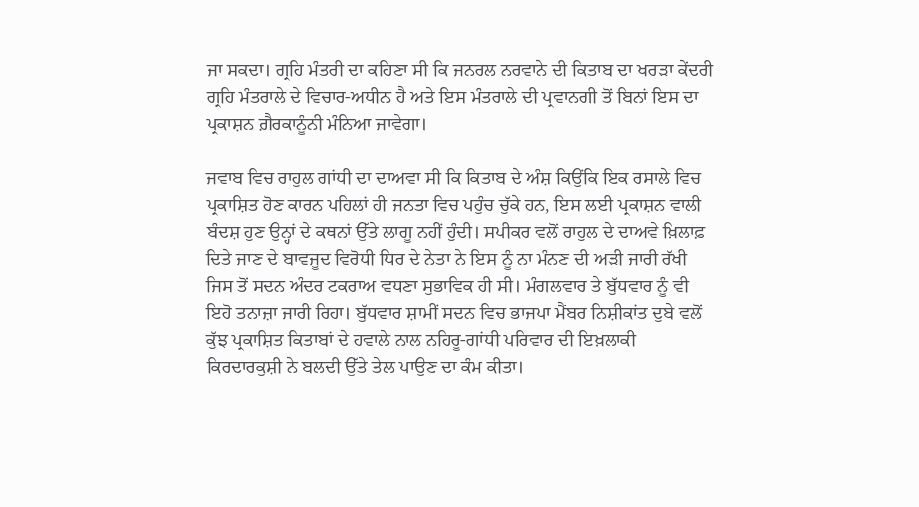ਜਾ ਸਕਦਾ। ਗ੍ਰਹਿ ਮੰਤਰੀ ਦਾ ਕਹਿਣਾ ਸੀ ਕਿ ਜਨਰਲ ਨਰਵਾਨੇ ਦੀ ਕਿਤਾਬ ਦਾ ਖਰੜਾ ਕੇਂਦਰੀ ਗ੍ਰਹਿ ਮੰਤਰਾਲੇ ਦੇ ਵਿਚਾਰ-ਅਧੀਨ ਹੈ ਅਤੇ ਇਸ ਮੰਤਰਾਲੇ ਦੀ ਪ੍ਰਵਾਨਗੀ ਤੋਂ ਬਿਨਾਂ ਇਸ ਦਾ ਪ੍ਰਕਾਸ਼ਨ ਗ਼ੈਰਕਾਨੂੰਨੀ ਮੰਨਿਆ ਜਾਵੇਗਾ।

ਜਵਾਬ ਵਿਚ ਰਾਹੁਲ ਗਾਂਧੀ ਦਾ ਦਾਅਵਾ ਸੀ ਕਿ ਕਿਤਾਬ ਦੇ ਅੰਸ਼ ਕਿਉਂਕਿ ਇਕ ਰਸਾਲੇ ਵਿਚ ਪ੍ਰਕਾਸ਼ਿਤ ਹੋਣ ਕਾਰਨ ਪਹਿਲਾਂ ਹੀ ਜਨਤਾ ਵਿਚ ਪਹੁੰਚ ਚੁੱਕੇ ਹਨ, ਇਸ ਲਈ ਪ੍ਰਕਾਸ਼ਨ ਵਾਲੀ ਬੰਦਸ਼ ਹੁਣ ਉਨ੍ਹਾਂ ਦੇ ਕਥਨਾਂ ਉੱਤੇ ਲਾਗੂ ਨਹੀਂ ਹੁੰਦੀ। ਸਪੀਕਰ ਵਲੋਂ ਰਾਹੁਲ ਦੇ ਦਾਅਵੇ ਖ਼ਿਲਾਫ਼ ਦਿਤੇ ਜਾਣ ਦੇ ਬਾਵਜੂਦ ਵਿਰੋਧੀ ਧਿਰ ਦੇ ਨੇਤਾ ਨੇ ਇਸ ਨੂੰ ਨਾ ਮੰਨਣ ਦੀ ਅੜੀ ਜਾਰੀ ਰੱਖੀ ਜਿਸ ਤੋਂ ਸਦਨ ਅੰਦਰ ਟਕਰਾਅ ਵਧਣਾ ਸੁਭਾਵਿਕ ਹੀ ਸੀ। ਮੰਗਲਵਾਰ ਤੇ ਬੁੱਧਵਾਰ ਨੂੰ ਵੀ ਇਹੋ ਤਨਾਜ਼ਾ ਜਾਰੀ ਰਿਹਾ। ਬੁੱਧਵਾਰ ਸ਼ਾਮੀਂ ਸਦਨ ਵਿਚ ਭਾਜਪਾ ਮੈਂਬਰ ਨਿਸ਼ੀਕਾਂਤ ਦੁਬੇ ਵਲੋਂ ਕੁੱਝ ਪ੍ਰਕਾਸ਼ਿਤ ਕਿਤਾਬਾਂ ਦੇ ਹਵਾਲੇ ਨਾਲ ਨਹਿਰੂ-ਗਾਂਧੀ ਪਰਿਵਾਰ ਦੀ ਇਖ਼ਲਾਕੀ ਕਿਰਦਾਰਕੁਸ਼ੀ ਨੇ ਬਲਦੀ ਉੱਤੇ ਤੇਲ ਪਾਉਣ ਦਾ ਕੰਮ ਕੀਤਾ।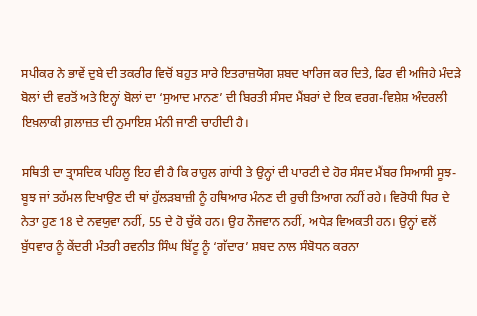ਸਪੀਕਰ ਨੇ ਭਾਵੇਂ ਦੁਬੇ ਦੀ ਤਕਰੀਰ ਵਿਚੋਂ ਬਹੁਤ ਸਾਰੇ ਇਤਰਾਜ਼ਯੋਗ ਸ਼ਬਦ ਖਾਰਿਜ ਕਰ ਦਿਤੇ, ਫਿਰ ਵੀ ਅਜਿਹੇ ਮੰਦੜੇ ਬੋਲਾਂ ਦੀ ਵਰਤੋਂ ਅਤੇ ਇਨ੍ਹਾਂ ਬੋਲਾਂ ਦਾ ‘ਸੁਆਦ ਮਾਨਣ’ ਦੀ ਬਿਰਤੀ ਸੰਸਦ ਮੈਂਬਰਾਂ ਦੇ ਇਕ ਵਰਗ-ਵਿਸ਼ੇਸ਼ ਅੰਦਰਲੀ ਇਖ਼ਲਾਕੀ ਗ਼ਲਾਜ਼ਤ ਦੀ ਨੁਮਾਇਸ਼ ਮੰਨੀ ਜਾਣੀ ਚਾਹੀਦੀ ਹੈ।

ਸਥਿਤੀ ਦਾ ਤ੍ਰਾਸਦਿਕ ਪਹਿਲੂ ਇਹ ਵੀ ਹੈ ਕਿ ਰਾਹੁਲ ਗਾਂਧੀ ਤੇ ਉਨ੍ਹਾਂ ਦੀ ਪਾਰਟੀ ਦੇ ਹੋਰ ਸੰਸਦ ਮੈਂਬਰ ਸਿਆਸੀ ਸੂਝ-ਬੂਝ ਜਾਂ ਤਹੱਮਲ ਦਿਖਾਉਣ ਦੀ ਥਾਂ ਹੁੱਲੜਬਾਜ਼ੀ ਨੂੰ ਹਥਿਆਰ ਮੰਨਣ ਦੀ ਰੁਚੀ ਤਿਆਗ ਨਹੀਂ ਰਹੇ। ਵਿਰੋਧੀ ਧਿਰ ਦੇ ਨੇਤਾ ਹੁਣ 18 ਦੇ ਨਵਯੁਵਾ ਨਹੀਂ, 55 ਦੇ ਹੋ ਚੁੱਕੇ ਹਨ। ਉਹ ਨੌਜਵਾਨ ਨਹੀਂ, ਅਧੇੜ ਵਿਅਕਤੀ ਹਨ। ਉਨ੍ਹਾਂ ਵਲੋਂ ਬੁੱਧਵਾਰ ਨੂੰ ਕੇਂਦਰੀ ਮੰਤਰੀ ਰਵਨੀਤ ਸਿੰਘ ਬਿੱਟੂ ਨੂੰ ‘ਗੱਦਾਰ’ ਸ਼ਬਦ ਨਾਲ ਸੰਬੋਧਨ ਕਰਨਾ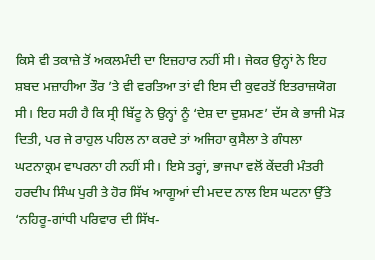ਕਿਸੇ ਵੀ ਤਕਾਜ਼ੇ ਤੋਂ ਅਕਲਮੰਦੀ ਦਾ ਇਜ਼ਹਾਰ ਨਹੀਂ ਸੀ। ਜੇਕਰ ਉਨ੍ਹਾਂ ਨੇ ਇਹ ਸ਼ਬਦ ਮਜ਼ਾਹੀਆ ਤੌਰ ’ਤੇ ਵੀ ਵਰਤਿਆ ਤਾਂ ਵੀ ਇਸ ਦੀ ਕੁਵਰਤੋਂ ਇਤਰਾਜ਼ਯੋਗ ਸੀ। ਇਹ ਸਹੀ ਹੈ ਕਿ ਸ੍ਰੀ ਬਿੱਟੂ ਨੇ ਉਨ੍ਹਾਂ ਨੂੰ ‘ਦੇਸ਼ ਦਾ ਦੁਸ਼ਮਣ’ ਦੱਸ ਕੇ ਭਾਜੀ ਮੋੜ ਦਿਤੀ, ਪਰ ਜੇ ਰਾਹੁਲ ਪਹਿਲ ਨਾ ਕਰਦੇ ਤਾਂ ਅਜਿਹਾ ਕੁਸੈਲਾ ਤੇ ਗੰਧਲਾ ਘਟਨਾਕ੍ਰਮ ਵਾਪਰਨਾ ਹੀ ਨਹੀਂ ਸੀ। ਇਸੇ ਤਰ੍ਹਾਂ, ਭਾਜਪਾ ਵਲੋਂ ਕੇਂਦਰੀ ਮੰਤਰੀ ਹਰਦੀਪ ਸਿੰਘ ਪੁਰੀ ਤੇ ਹੋਰ ਸਿੱਖ ਆਗੂਆਂ ਦੀ ਮਦਦ ਨਾਲ ਇਸ ਘਟਨਾ ਉੱਤੇ ‘ਨਹਿਰੂ-ਗਾਂਧੀ ਪਰਿਵਾਰ ਦੀ ਸਿੱਖ-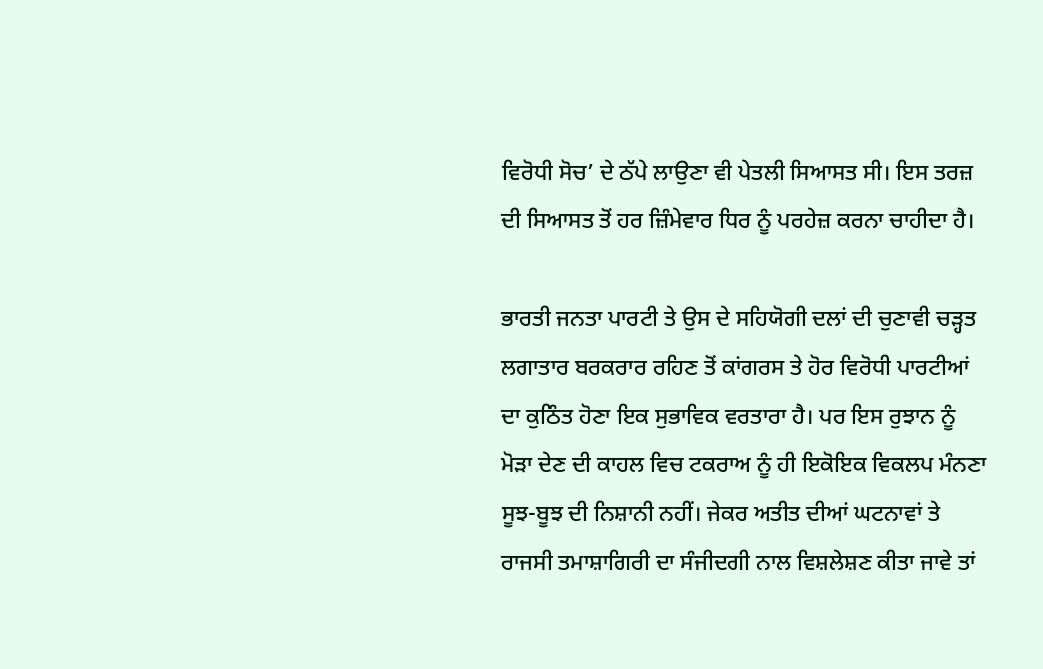ਵਿਰੋਧੀ ਸੋਚ’ ਦੇ ਠੱਪੇ ਲਾਉਣਾ ਵੀ ਪੇਤਲੀ ਸਿਆਸਤ ਸੀ। ਇਸ ਤਰਜ਼ ਦੀ ਸਿਆਸਤ ਤੋਂ ਹਰ ਜ਼ਿੰਮੇਵਾਰ ਧਿਰ ਨੂੰ ਪਰਹੇਜ਼ ਕਰਨਾ ਚਾਹੀਦਾ ਹੈ।

ਭਾਰਤੀ ਜਨਤਾ ਪਾਰਟੀ ਤੇ ਉਸ ਦੇ ਸਹਿਯੋਗੀ ਦਲਾਂ ਦੀ ਚੁਣਾਵੀ ਚੜ੍ਹਤ ਲਗਾਤਾਰ ਬਰਕਰਾਰ ਰਹਿਣ ਤੋਂ ਕਾਂਗਰਸ ਤੇ ਹੋਰ ਵਿਰੋਧੀ ਪਾਰਟੀਆਂ ਦਾ ਕੁਠਿੰਤ ਹੋਣਾ ਇਕ ਸੁਭਾਵਿਕ ਵਰਤਾਰਾ ਹੈ। ਪਰ ਇਸ ਰੁਝਾਨ ਨੂੰ ਮੋੜਾ ਦੇਣ ਦੀ ਕਾਹਲ ਵਿਚ ਟਕਰਾਅ ਨੂੰ ਹੀ ਇਕੋਇਕ ਵਿਕਲਪ ਮੰਨਣਾ ਸੂਝ-ਬੂਝ ਦੀ ਨਿਸ਼ਾਨੀ ਨਹੀਂ। ਜੇਕਰ ਅਤੀਤ ਦੀਆਂ ਘਟਨਾਵਾਂ ਤੇ ਰਾਜਸੀ ਤਮਾਸ਼ਾਗਿਰੀ ਦਾ ਸੰਜੀਦਗੀ ਨਾਲ ਵਿਸ਼ਲੇਸ਼ਣ ਕੀਤਾ ਜਾਵੇ ਤਾਂ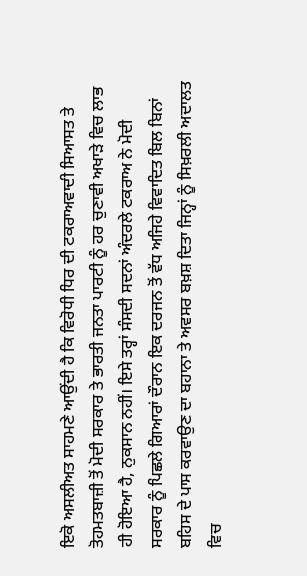ਇਕੋ ਅਸਲੀਅਤ ਸਾਹਮਣੇ ਆਉਂਦੀ ਹੈ ਕਿ ਵਿਰੋਧੀ ਧਿਰ ਦੀ ਟਕਰਾਅਵਾਦੀ ਸਿਆਸਤ ਤੇ ਤੋਹਮਤਬਾਜ਼ੀ ਤੋਂ ਮੋਦੀ ਸਰਕਾਰ ਤੇ ਭਾਰਤੀ ਜਨਤਾ ਪਾਰਟੀ ਨੂੰ ਹਰ ਚੁਣਾਵੀ ਅਖਾੜੇ ਵਿਚ ਲਾਭ ਹੀ ਹੋਇਆ ਹੈ, ਨੁਕਸਾਨ ਨਹੀਂ। ਇਸੇ ਤਰ੍ਹਾਂ ਸੰਸਦੀ ਸਦਨਾਂ ਅੰਦਰਲੇ ਟਕਰਾਅ ਨੇ ਮੋਦੀ ਸਰਕਾਰ ਨੂੰ ਪਿਛਲੇ ਗਿਆਰਾਂ ਦੌਰਾਨ ਇਕ ਦਰਜਨ ਤੋਂ ਵੱਧ ਅਜਿਹੇ ਵਿਵਾਦਿਤ ਬਿਲ ਬਿਨਾਂ ਬਹਿਸ ਦੇ ਪਾਸ ਕਰਵਾਉਣ ਦਾ ਬਹਾਨਾ ਤੇ ਅਵਸਰ ਬਖ਼ਸ਼ ਦਿਤਾ ਜਿਨ੍ਹਾਂ ਨੂੰ ਸਿਖ਼ਰਲੀ ਅਦਾਲਤ ਵਿਚ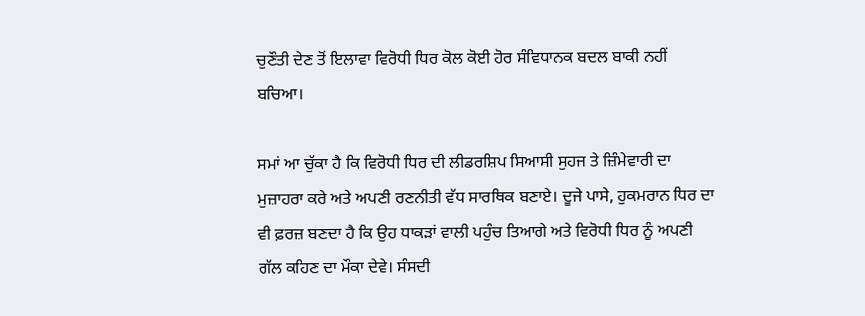ਚੁਣੌਤੀ ਦੇਣ ਤੋਂ ਇਲਾਵਾ ਵਿਰੋਧੀ ਧਿਰ ਕੋਲ ਕੋਈ ਹੋਰ ਸੰਵਿਧਾਨਕ ਬਦਲ ਬਾਕੀ ਨਹੀਂ ਬਚਿਆ।

ਸਮਾਂ ਆ ਚੁੱਕਾ ਹੈ ਕਿ ਵਿਰੋਧੀ ਧਿਰ ਦੀ ਲੀਡਰਸ਼ਿਪ ਸਿਆਸੀ ਸੁਹਜ ਤੇ ਜ਼ਿੰਮੇਵਾਰੀ ਦਾ ਮੁਜ਼ਾਹਰਾ ਕਰੇ ਅਤੇ ਅਪਣੀ ਰਣਨੀਤੀ ਵੱਧ ਸਾਰਥਿਕ ਬਣਾਏ। ਦੂਜੇ ਪਾਸੇ, ਹੁਕਮਰਾਨ ਧਿਰ ਦਾ ਵੀ ਫ਼ਰਜ਼ ਬਣਦਾ ਹੈ ਕਿ ਉਹ ਧਾਕੜਾਂ ਵਾਲੀ ਪਹੁੰਚ ਤਿਆਗੇ ਅਤੇ ਵਿਰੋਧੀ ਧਿਰ ਨੂੰ ਅਪਣੀ ਗੱਲ ਕਹਿਣ ਦਾ ਮੌਕਾ ਦੇਵੇ। ਸੰਸਦੀ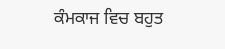ਕੰਮਕਾਜ ਵਿਚ ਬਹੁਤ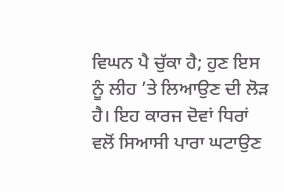ਵਿਘਨ ਪੈ ਚੁੱਕਾ ਹੈ; ਹੁਣ ਇਸ ਨੂੰ ਲੀਹ ’ਤੇ ਲਿਆਉਣ ਦੀ ਲੋੜ ਹੈ। ਇਹ ਕਾਰਜ ਦੋਵਾਂ ਧਿਰਾਂ ਵਲੋਂ ਸਿਆਸੀ ਪਾਰਾ ਘਟਾਉਣ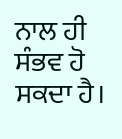ਨਾਲ ਹੀ ਸੰਭਵ ਹੋ ਸਕਦਾ ਹੈ।